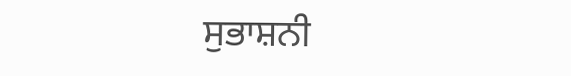ਸੁਭਾਸ਼ਨੀ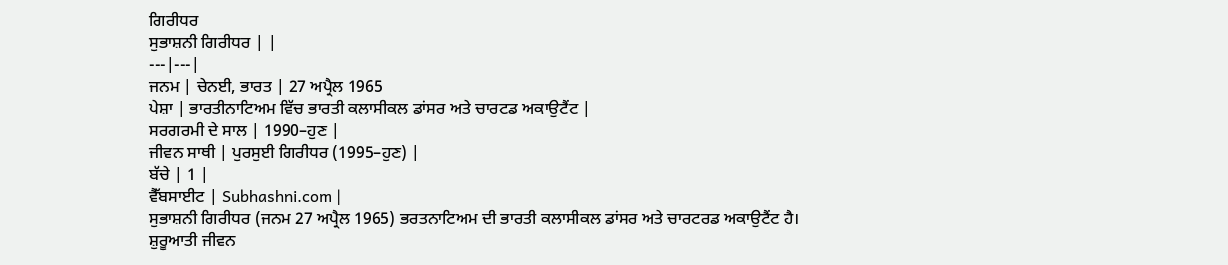ਗਿਰੀਧਰ
ਸੁਭਾਸ਼ਨੀ ਗਿਰੀਧਰ | |
---|---|
ਜਨਮ | ਚੇਨਈ, ਭਾਰਤ | 27 ਅਪ੍ਰੈਲ 1965
ਪੇਸ਼ਾ | ਭਾਰਤੀਨਾਟਿਅਮ ਵਿੱਚ ਭਾਰਤੀ ਕਲਾਸੀਕਲ ਡਾਂਸਰ ਅਤੇ ਚਾਰਟਡ ਅਕਾਉਟੈਂਟ |
ਸਰਗਰਮੀ ਦੇ ਸਾਲ | 1990–ਹੁਣ |
ਜੀਵਨ ਸਾਥੀ | ਪੁਰਸੁਈ ਗਿਰੀਧਰ (1995–ਹੁਣ) |
ਬੱਚੇ | 1 |
ਵੈੱਬਸਾਈਟ | Subhashni.com |
ਸੁਭਾਸ਼ਨੀ ਗਿਰੀਧਰ (ਜਨਮ 27 ਅਪ੍ਰੈਲ 1965) ਭਰਤਨਾਟਿਅਮ ਦੀ ਭਾਰਤੀ ਕਲਾਸੀਕਲ ਡਾਂਸਰ ਅਤੇ ਚਾਰਟਰਡ ਅਕਾਉਟੈਂਟ ਹੈ।
ਸ਼ੁਰੂਆਤੀ ਜੀਵਨ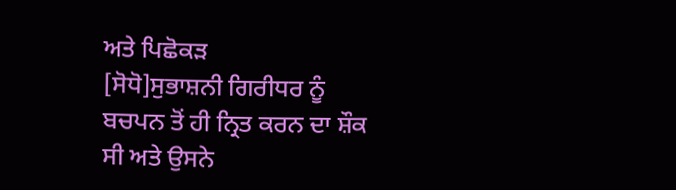ਅਤੇ ਪਿਛੋਕੜ
[ਸੋਧੋ]ਸੁਭਾਸ਼ਨੀ ਗਿਰੀਧਰ ਨੂੰ ਬਚਪਨ ਤੋਂ ਹੀ ਨ੍ਰਿਤ ਕਰਨ ਦਾ ਸ਼ੌਕ ਸੀ ਅਤੇ ਉਸਨੇ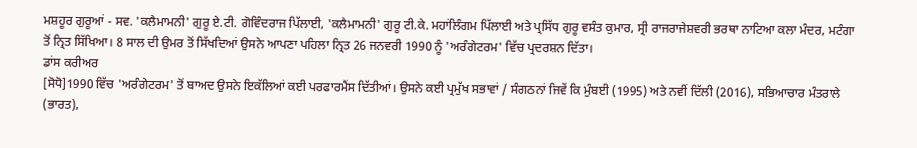ਮਸ਼ਹੂਰ ਗੁਰੂਆਂ - ਸਵ. 'ਕਲੈਮਾਮਨੀ' ਗੁਰੂ ਏ.ਟੀ. ਗੋਵਿੰਦਰਾਜ ਪਿੱਲਾਈ, 'ਕਲੈਮਾਮਨੀ' ਗੁਰੂ ਟੀ.ਕੇ. ਮਹਾਂਲਿੰਗਮ ਪਿੱਲਾਈ ਅਤੇ ਪ੍ਰਸਿੱਧ ਗੁਰੂ ਵਸੰਤ ਕੁਮਾਰ, ਸ੍ਰੀ ਰਾਜਰਾਜੇਸ਼ਵਰੀ ਭਰਥਾ ਨਾਟਿਆ ਕਲਾ ਮੰਦਰ, ਮਟੰਗਾ ਤੋਂ ਨ੍ਰਿਤ ਸਿੱਖਿਆ। 8 ਸਾਲ ਦੀ ਉਮਰ ਤੋਂ ਸਿੱਖਦਿਆਂ ਉਸਨੇ ਆਪਣਾ ਪਹਿਲਾ ਨ੍ਰਿਤ 26 ਜਨਵਰੀ 1990 ਨੂੰ 'ਅਰੰਗੇਟਰਮ' ਵਿੱਚ ਪ੍ਰਦਰਸ਼ਨ ਦਿੱਤਾ।
ਡਾਂਸ ਕਰੀਅਰ
[ਸੋਧੋ]1990 ਵਿੱਚ 'ਅਰੰਗੇਟਰਮ' ਤੋਂ ਬਾਅਦ ਉਸਨੇ ਇਕੱਲਿਆਂ ਕਈ ਪਰਫਾਰਮੈਂਸ ਦਿੱਤੀਆਂ। ਉਸਨੇ ਕਈ ਪ੍ਰਮੁੱਖ ਸਭਾਵਾਂ / ਸੰਗਠਨਾਂ ਜਿਵੇਂ ਕਿ ਮੁੰਬਈ (1995) ਅਤੇ ਨਵੀਂ ਦਿੱਲੀ (2016), ਸਭਿਆਚਾਰ ਮੰਤਰਾਲੇ (ਭਾਰਤ),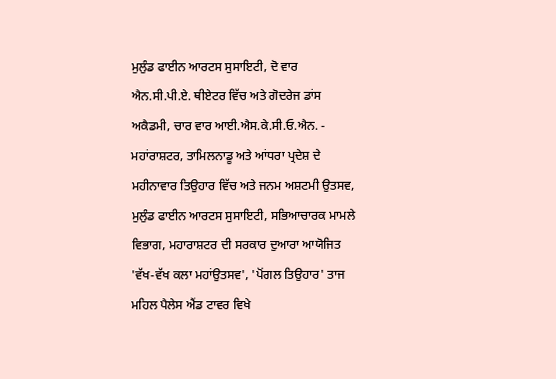ਮੁਲੁੰਡ ਫਾਈਨ ਆਰਟਸ ਸੁਸਾਇਟੀ, ਦੋ ਵਾਰ ਐਨ.ਸੀ.ਪੀ.ਏ. ਥੀਏਟਰ ਵਿੱਚ ਅਤੇ ਗੋਦਰੇਜ ਡਾਂਸ ਅਕੈਡਮੀ, ਚਾਰ ਵਾਰ ਆਈ.ਐਸ.ਕੇ.ਸੀ.ਓ.ਐਨ. - ਮਹਾਂਰਾਸ਼ਟਰ, ਤਾਮਿਲਨਾਡੂ ਅਤੇ ਆਂਧਰਾ ਪ੍ਰਦੇਸ਼ ਦੇ ਮਹੀਨਾਵਾਰ ਤਿਉਹਾਰ ਵਿੱਚ ਅਤੇ ਜਨਮ ਅਸ਼ਟਮੀ ਉਤਸਵ, ਮੁਲੁੰਡ ਫਾਈਨ ਆਰਟਸ ਸੁਸਾਇਟੀ, ਸਭਿਆਚਾਰਕ ਮਾਮਲੇ ਵਿਭਾਗ, ਮਹਾਰਾਸ਼ਟਰ ਦੀ ਸਰਕਾਰ ਦੁਆਰਾ ਆਯੋਜਿਤ 'ਵੱਖ-ਵੱਖ ਕਲਾ ਮਹਾਂਉਤਸਵ', 'ਪੋਂਗਲ ਤਿਉਹਾਰ' ਤਾਜ ਮਹਿਲ ਪੈਲੇਸ ਐਂਡ ਟਾਵਰ ਵਿਖੇ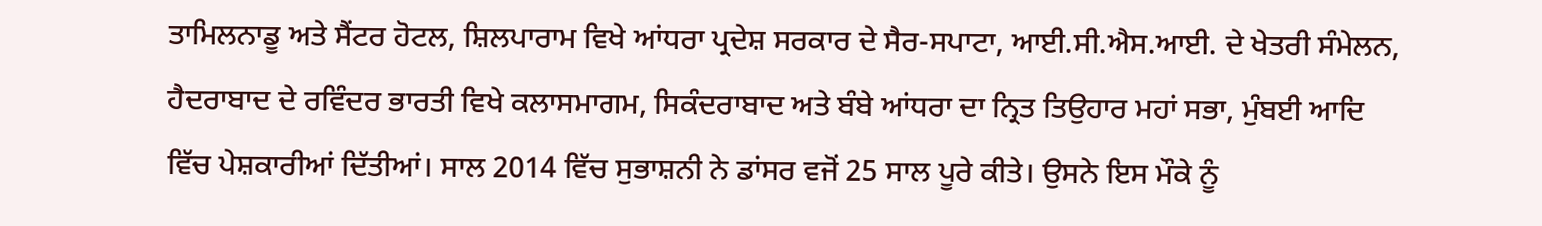ਤਾਮਿਲਨਾਡੂ ਅਤੇ ਸੈਂਟਰ ਹੋਟਲ, ਸ਼ਿਲਪਾਰਾਮ ਵਿਖੇ ਆਂਧਰਾ ਪ੍ਰਦੇਸ਼ ਸਰਕਾਰ ਦੇ ਸੈਰ-ਸਪਾਟਾ, ਆਈ.ਸੀ.ਐਸ.ਆਈ. ਦੇ ਖੇਤਰੀ ਸੰਮੇਲਨ, ਹੈਦਰਾਬਾਦ ਦੇ ਰਵਿੰਦਰ ਭਾਰਤੀ ਵਿਖੇ ਕਲਾਸਮਾਗਮ, ਸਿਕੰਦਰਾਬਾਦ ਅਤੇ ਬੰਬੇ ਆਂਧਰਾ ਦਾ ਨ੍ਰਿਤ ਤਿਉਹਾਰ ਮਹਾਂ ਸਭਾ, ਮੁੰਬਈ ਆਦਿ ਵਿੱਚ ਪੇਸ਼ਕਾਰੀਆਂ ਦਿੱਤੀਆਂ। ਸਾਲ 2014 ਵਿੱਚ ਸੁਭਾਸ਼ਨੀ ਨੇ ਡਾਂਸਰ ਵਜੋਂ 25 ਸਾਲ ਪੂਰੇ ਕੀਤੇ। ਉਸਨੇ ਇਸ ਮੌਕੇ ਨੂੰ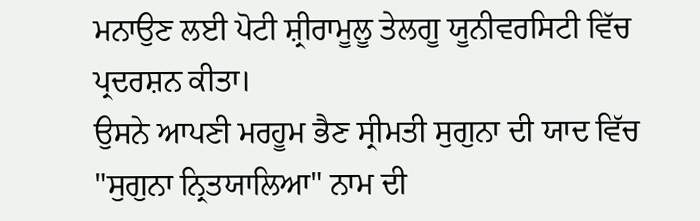ਮਨਾਉਣ ਲਈ ਪੋਟੀ ਸ਼੍ਰੀਰਾਮੂਲੂ ਤੇਲਗੂ ਯੂਨੀਵਰਸਿਟੀ ਵਿੱਚ ਪ੍ਰਦਰਸ਼ਨ ਕੀਤਾ।
ਉਸਨੇ ਆਪਣੀ ਮਰਹੂਮ ਭੈਣ ਸ੍ਰੀਮਤੀ ਸੁਗੁਨਾ ਦੀ ਯਾਦ ਵਿੱਚ "ਸੁਗੁਨਾ ਨ੍ਰਿਤਯਾਲਿਆ" ਨਾਮ ਦੀ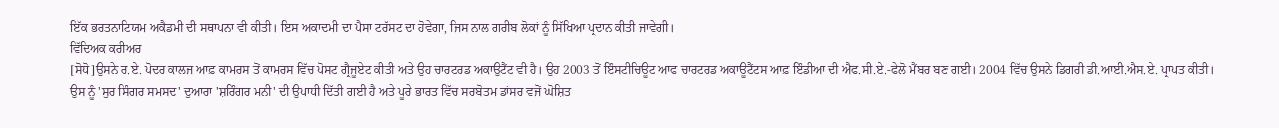ਇੱਕ ਭਰਤਨਾਟਿਯਮ ਅਕੈਡਮੀ ਦੀ ਸਥਾਪਨਾ ਵੀ ਕੀਤੀ। ਇਸ ਅਕਾਦਮੀ ਦਾ ਪੈਸਾ ਟਰੱਸਟ ਦਾ ਹੋਵੇਗਾ, ਜਿਸ ਨਾਲ ਗਰੀਬ ਲੋਕਾਂ ਨੂੰ ਸਿੱਖਿਆ ਪ੍ਰਦਾਨ ਕੀਤੀ ਜਾਵੇਗੀ।
ਵਿੱਦਿਅਕ ਕਰੀਅਰ
[ਸੋਧੋ]ਉਸਨੇ ਰ.ਏ. ਪੋਦਰ ਕਾਲਜ ਆਫ਼ ਕਾਮਰਸ ਤੋਂ ਕਾਮਰਸ ਵਿੱਚ ਪੋਸਟ ਗ੍ਰੈਜੂਏਟ ਕੀਤੀ ਅਤੇ ਉਹ ਚਾਰਟਰਡ ਅਕਾਉਟੈਂਟ ਵੀ ਹੈ। ਉਹ 2003 ਤੋਂ ਇੰਸਟੀਚਿਊਟ ਆਫ ਚਾਰਟਰਡ ਅਕਾਊਟੈਂਟਸ ਆਫ਼ ਇੰਡੀਆ ਦੀ ਐਫ.ਸੀ.ਏ.-ਫੇਲੋ ਮੈਂਬਰ ਬਣ ਗਈ। 2004 ਵਿੱਚ ਉਸਨੇ ਡਿਗਰੀ ਡੀ.ਆਈ.ਐਸ.ਏ. ਪ੍ਰਾਪਤ ਕੀਤੀ। ਉਸ ਨੂੰ 'ਸੁਰ ਸਿੰਗਰ ਸਮਸਦ' ਦੁਆਰਾ 'ਸ਼ਰਿੰਗਰ ਮਨੀ' ਦੀ ਉਪਾਧੀ ਦਿੱਤੀ ਗਈ ਹੈ ਅਤੇ ਪੂਰੇ ਭਾਰਤ ਵਿੱਚ ਸਰਬੋਤਮ ਡਾਂਸਰ ਵਜੋਂ ਘੋਸ਼ਿਤ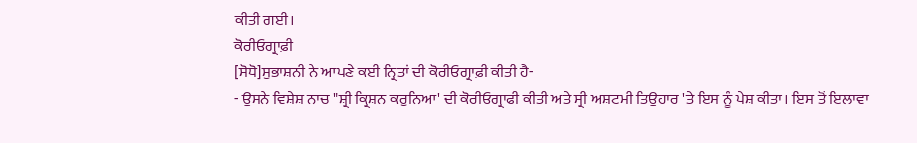ਕੀਤੀ ਗਈ।
ਕੋਰੀਓਗ੍ਰਾਫ਼ੀ
[ਸੋਧੋ]ਸੁਭਾਸ਼ਨੀ ਨੇ ਆਪਣੇ ਕਈ ਨ੍ਰਿਤਾਂ ਦੀ ਕੋਰੀਓਗ੍ਰਾਫ਼ੀ ਕੀਤੀ ਹੈ-
- ਉਸਨੇ ਵਿਸ਼ੇਸ਼ ਨਾਚ "ਸ਼੍ਰੀ ਕ੍ਰਿਸ਼ਨ ਕਰੁਨਿਆ' ਦੀ ਕੋਰੀਓਗ੍ਰਾਫੀ ਕੀਤੀ ਅਤੇ ਸ੍ਰੀ ਅਸ਼ਟਮੀ ਤਿਉਹਾਰ 'ਤੇ ਇਸ ਨੂੰ ਪੇਸ਼ ਕੀਤਾ। ਇਸ ਤੋਂ ਇਲਾਵਾ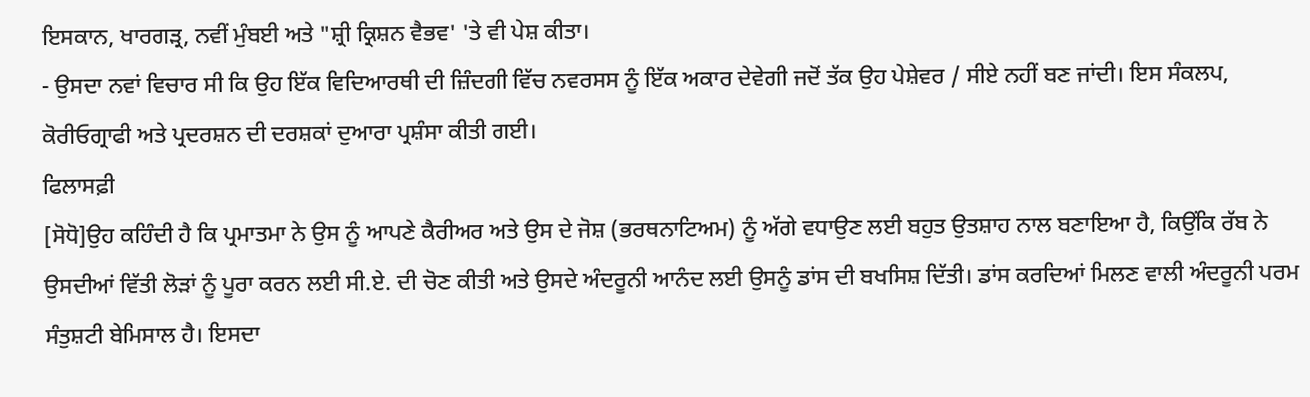ਇਸਕਾਨ, ਖਾਰਗੜ੍ਰ, ਨਵੀਂ ਮੁੰਬਈ ਅਤੇ "ਸ਼੍ਰੀ ਕ੍ਰਿਸ਼ਨ ਵੈਭਵ' 'ਤੇ ਵੀ ਪੇਸ਼ ਕੀਤਾ।
- ਉਸਦਾ ਨਵਾਂ ਵਿਚਾਰ ਸੀ ਕਿ ਉਹ ਇੱਕ ਵਿਦਿਆਰਥੀ ਦੀ ਜ਼ਿੰਦਗੀ ਵਿੱਚ ਨਵਰਸਸ ਨੂੰ ਇੱਕ ਅਕਾਰ ਦੇਵੇਗੀ ਜਦੋਂ ਤੱਕ ਉਹ ਪੇਸ਼ੇਵਰ / ਸੀਏ ਨਹੀਂ ਬਣ ਜਾਂਦੀ। ਇਸ ਸੰਕਲਪ, ਕੋਰੀਓਗ੍ਰਾਫੀ ਅਤੇ ਪ੍ਰਦਰਸ਼ਨ ਦੀ ਦਰਸ਼ਕਾਂ ਦੁਆਰਾ ਪ੍ਰਸ਼ੰਸਾ ਕੀਤੀ ਗਈ।
ਫਿਲਾਸਫ਼ੀ
[ਸੋਧੋ]ਉਹ ਕਹਿੰਦੀ ਹੈ ਕਿ ਪ੍ਰਮਾਤਮਾ ਨੇ ਉਸ ਨੂੰ ਆਪਣੇ ਕੈਰੀਅਰ ਅਤੇ ਉਸ ਦੇ ਜੋਸ਼ (ਭਰਥਨਾਟਿਅਮ) ਨੂੰ ਅੱਗੇ ਵਧਾਉਣ ਲਈ ਬਹੁਤ ਉਤਸ਼ਾਹ ਨਾਲ ਬਣਾਇਆ ਹੈ, ਕਿਉਂਕਿ ਰੱਬ ਨੇ ਉਸਦੀਆਂ ਵਿੱਤੀ ਲੋੜਾਂ ਨੂੰ ਪੂਰਾ ਕਰਨ ਲਈ ਸੀ.ਏ. ਦੀ ਚੋਣ ਕੀਤੀ ਅਤੇ ਉਸਦੇ ਅੰਦਰੂਨੀ ਆਨੰਦ ਲਈ ਉਸਨੂੰ ਡਾਂਸ ਦੀ ਬਖਸਿਸ਼ ਦਿੱਤੀ। ਡਾਂਸ ਕਰਦਿਆਂ ਮਿਲਣ ਵਾਲੀ ਅੰਦਰੂਨੀ ਪਰਮ ਸੰਤੁਸ਼ਟੀ ਬੇਮਿਸਾਲ ਹੈ। ਇਸਦਾ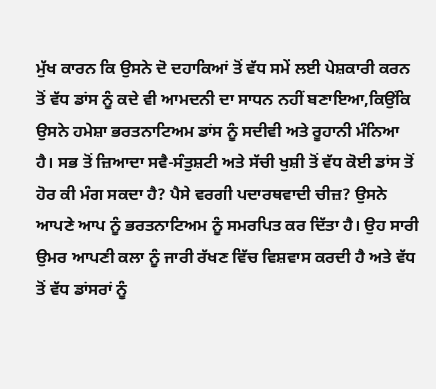ਮੁੱਖ ਕਾਰਨ ਕਿ ਉਸਨੇ ਦੋ ਦਹਾਕਿਆਂ ਤੋਂ ਵੱਧ ਸਮੇਂ ਲਈ ਪੇਸ਼ਕਾਰੀ ਕਰਨ ਤੋਂ ਵੱਧ ਡਾਂਸ ਨੂੰ ਕਦੇ ਵੀ ਆਮਦਨੀ ਦਾ ਸਾਧਨ ਨਹੀਂ ਬਣਾਇਆ,ਕਿਉਂਕਿ ਉਸਨੇ ਹਮੇਸ਼ਾ ਭਰਤਨਾਟਿਅਮ ਡਾਂਸ ਨੂੰ ਸਦੀਵੀ ਅਤੇ ਰੂਹਾਨੀ ਮੰਨਿਆ ਹੈ। ਸਭ ਤੋਂ ਜ਼ਿਆਦਾ ਸਵੈ-ਸੰਤੁਸ਼ਟੀ ਅਤੇ ਸੱਚੀ ਖੁਸ਼ੀ ਤੋਂ ਵੱਧ ਕੋਈ ਡਾਂਸ ਤੋਂ ਹੋਰ ਕੀ ਮੰਗ ਸਕਦਾ ਹੈ? ਪੈਸੇ ਵਰਗੀ ਪਦਾਰਥਵਾਦੀ ਚੀਜ਼? ਉਸਨੇ ਆਪਣੇ ਆਪ ਨੂੰ ਭਰਤਨਾਟਿਅਮ ਨੂੰ ਸਮਰਪਿਤ ਕਰ ਦਿੱਤਾ ਹੈ। ਉਹ ਸਾਰੀ ਉਮਰ ਆਪਣੀ ਕਲਾ ਨੂੰ ਜਾਰੀ ਰੱਖਣ ਵਿੱਚ ਵਿਸ਼ਵਾਸ ਕਰਦੀ ਹੈ ਅਤੇ ਵੱਧ ਤੋਂ ਵੱਧ ਡਾਂਸਰਾਂ ਨੂੰ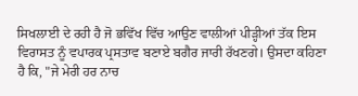ਸਿਖਲਾਈ ਦੇ ਰਹੀ ਹੈ ਜੋ ਭਵਿੱਖ ਵਿੱਚ ਆਉਣ ਵਾਲੀਆਂ ਪੀੜ੍ਹੀਆਂ ਤੱਕ ਇਸ ਵਿਰਾਸਤ ਨੂੰ ਵਪਾਰਕ ਪ੍ਰਸਤਾਵ ਬਣਾਏ ਬਗੈਰ ਜਾਰੀ ਰੱਖਣਗੇ। ਉਸਦਾ ਕਹਿਣਾ ਹੈ ਕਿ, "ਜੇ ਮੇਰੀ ਹਰ ਨਾਚ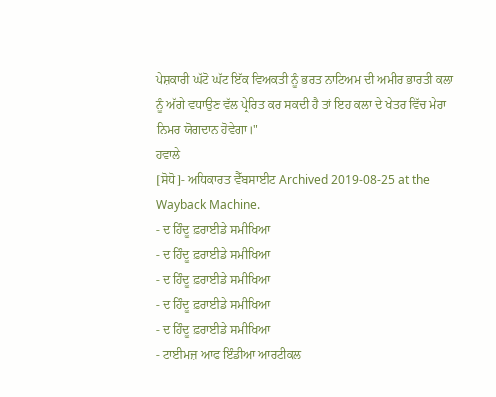ਪੇਸ਼ਕਾਰੀ ਘੱਟੋ ਘੱਟ ਇੱਕ ਵਿਅਕਤੀ ਨੂੰ ਭਰਤ ਨਾਟਿਅਮ ਦੀ ਅਮੀਰ ਭਾਰਤੀ ਕਲਾ ਨੂੰ ਅੱਗੇ ਵਧਾਉਣ ਵੱਲ ਪ੍ਰੇਰਿਤ ਕਰ ਸਕਦੀ ਹੈ ਤਾਂ ਇਹ ਕਲਾ ਦੇ ਖੇਤਰ ਵਿੱਚ ਮੇਰਾ ਨਿਮਰ ਯੋਗਦਾਨ ਹੋਵੇਗਾ।"
ਹਵਾਲੇ
[ਸੋਧੋ]- ਅਧਿਕਾਰਤ ਵੈੱਬਸਾਈਟ Archived 2019-08-25 at the Wayback Machine.
- ਦ ਹਿੰਦੂ ਫ਼ਰਾਈਡੇ ਸਮੀਖਿਆ
- ਦ ਹਿੰਦੂ ਫ਼ਰਾਈਡੇ ਸਮੀਖਿਆ
- ਦ ਹਿੰਦੂ ਫ਼ਰਾਈਡੇ ਸਮੀਖਿਆ
- ਦ ਹਿੰਦੂ ਫ਼ਰਾਈਡੇ ਸਮੀਖਿਆ
- ਦ ਹਿੰਦੂ ਫ਼ਰਾਈਡੇ ਸਮੀਖਿਆ
- ਟਾਈਮਜ਼ ਆਫ ਇੰਡੀਆ ਆਰਟੀਕਲ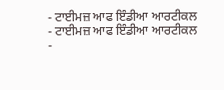- ਟਾਈਮਜ਼ ਆਫ ਇੰਡੀਆ ਆਰਟੀਕਲ
- ਟਾਈਮਜ਼ ਆਫ ਇੰਡੀਆ ਆਰਟੀਕਲ
-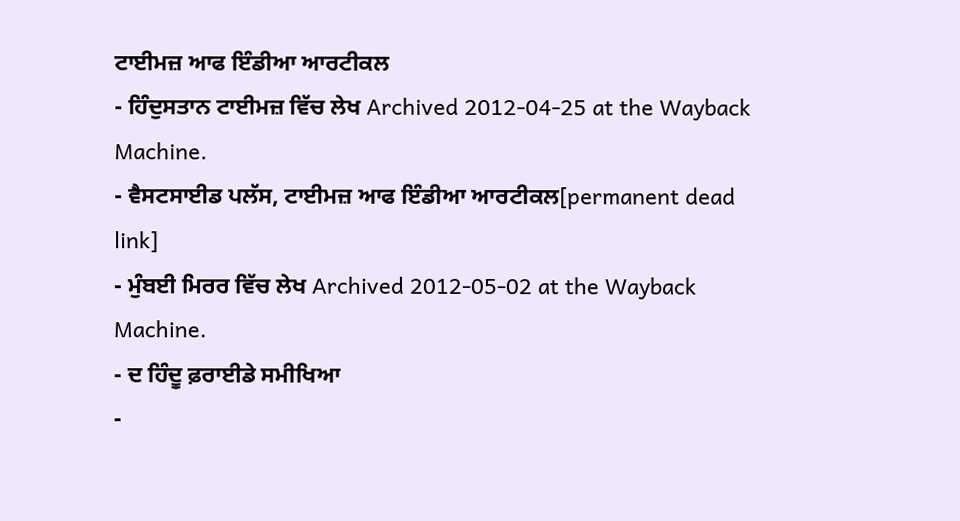ਟਾਈਮਜ਼ ਆਫ ਇੰਡੀਆ ਆਰਟੀਕਲ
- ਹਿੰਦੁਸਤਾਨ ਟਾਈਮਜ਼ ਵਿੱਚ ਲੇਖ Archived 2012-04-25 at the Wayback Machine.
- ਵੈਸਟਸਾਈਡ ਪਲੱਸ, ਟਾਈਮਜ਼ ਆਫ ਇੰਡੀਆ ਆਰਟੀਕਲ[permanent dead link]
- ਮੁੰਬਈ ਮਿਰਰ ਵਿੱਚ ਲੇਖ Archived 2012-05-02 at the Wayback Machine.
- ਦ ਹਿੰਦੂ ਫ਼ਰਾਈਡੇ ਸਮੀਖਿਆ
-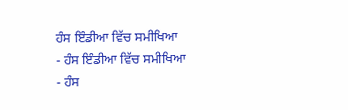ਹੰਸ ਇੰਡੀਆ ਵਿੱਚ ਸਮੀਖਿਆ
- ਹੰਸ ਇੰਡੀਆ ਵਿੱਚ ਸਮੀਖਿਆ
- ਹੰਸ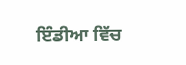ਇੰਡੀਆ ਵਿੱਚ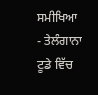ਸਮੀਖਿਆ
- ਤੇਲੰਗਾਨਾ ਟੂਡੇ ਵਿੱਚ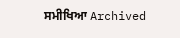ਸਮੀਖਿਆ Archived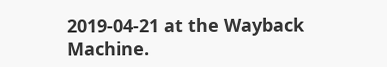2019-04-21 at the Wayback Machine.